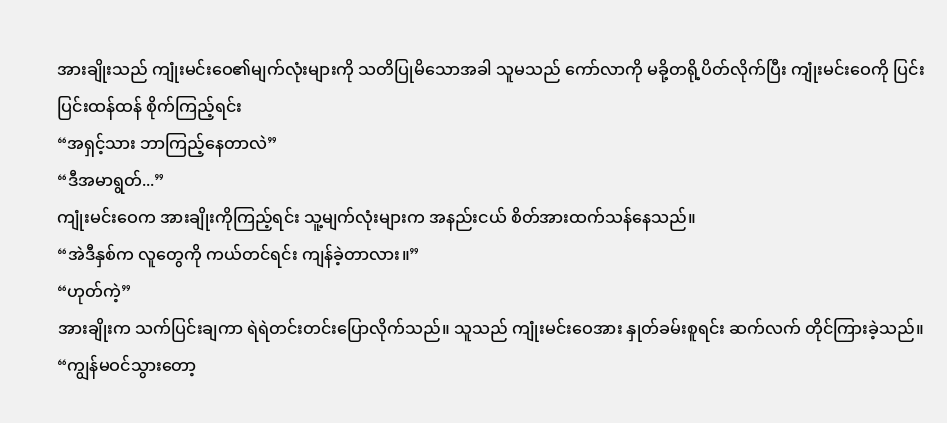အားချိုးသည် ကျုံးမင်းဝေ၏မျက်လုံးများကို သတိပြုမိသောအခါ သူမသည် ကော်လာကို မခို့တရို့ပိတ်လိုက်ပြီး ကျုံးမင်းဝေကို ပြင်းပြင်းထန်ထန် စိုက်ကြည့်ရင်း
“အရှင့်သား ဘာကြည့်နေတာလဲ”
“ဒီအမာရွတ်...”
ကျုံးမင်းဝေက အားချိုးကိုကြည့်ရင်း သူ့မျက်လုံးများက အနည်းငယ် စိတ်အားထက်သန်နေသည်။
“အဲဒီနှစ်က လူတွေကို ကယ်တင်ရင်း ကျန်ခဲ့တာလား။”
“ဟုတ်ကဲ့”
အားချိုးက သက်ပြင်းချကာ ရဲရဲတင်းတင်းပြောလိုက်သည်။ သူသည် ကျုံးမင်းဝေအား နှုတ်ခမ်းစူရင်း ဆက်လက် တိုင်ကြားခဲ့သည်။
“ကျွန်မဝင်သွားတော့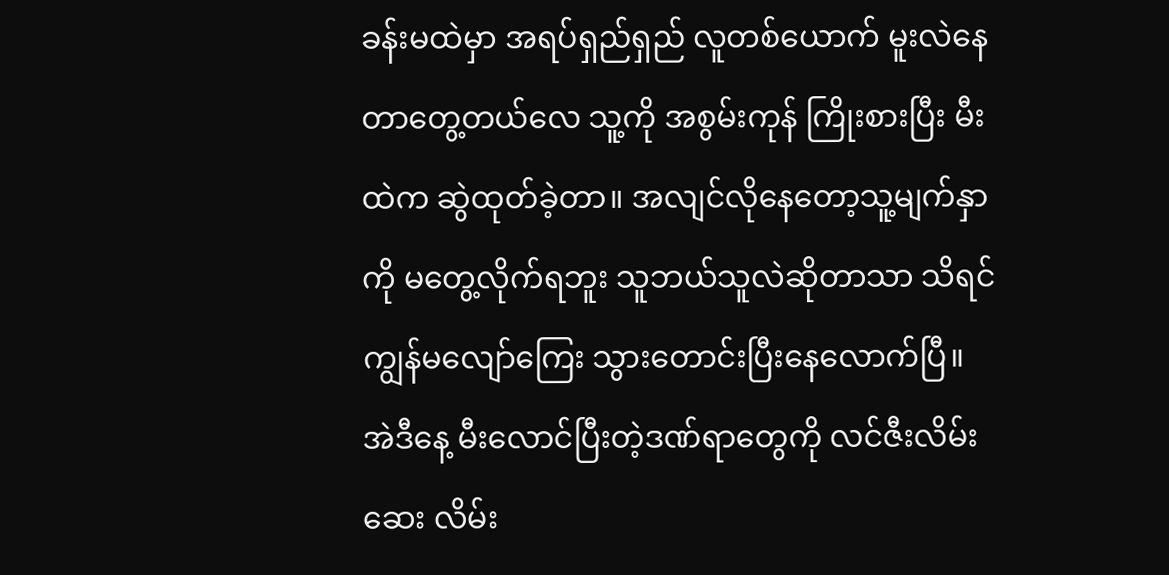ခန်းမထဲမှာ အရပ်ရှည်ရှည် လူတစ်ယောက် မူးလဲနေတာတွေ့တယ်လေ သူ့ကို အစွမ်းကုန် ကြိုးစားပြီး မီးထဲက ဆွဲထုတ်ခဲ့တာ။ အလျင်လိုနေတော့သူ့မျက်နှာကို မတွေ့လိုက်ရဘူး သူဘယ်သူလဲဆိုတာသာ သိရင် ကျွန်မလျော်ကြေး သွားတောင်းပြီးနေလောက်ပြီ။ အဲဒီနေ့ မီးလောင်ပြီးတဲ့ဒဏ်ရာတွေကို လင်ဇီးလိမ်းဆေး လိမ်း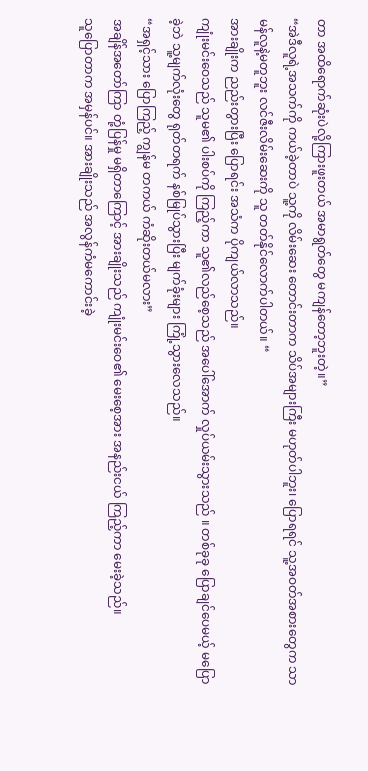တာ အထိရောက်ဆုံးပဲလို့ကြားဖူးတယ် အမာရွတ်တွေ မကျန်တော့ဘူးတဲ့။”
“အဲဒီလူရဲ့အသက်ကို ကယ်ခဲ့တာပဲ သူ့ကို လိမ်းဆေး တောင်းတာက သိပ်အများကြီး မဟုတ်ပါဘူး၊ ပြောရရင် သူ့အဝတ်အစားတွေက သာမန်လူနဲ့မတူဘူး လင်ဇီးလိမ်းဆေးကို သူ တတ်နိုင်လောက်ပါတယ်။ “
အားချိုးက ညည်းတွားပြီး ပြောရင်း အသံက ပိုကျယ်လာသည်။
ကျုံးမင်းဝေသည် သူမ၏ ပါးစပ်ကို ကြည့်ကာ သူ၏လည်စေ့သည် အပေါ်အောက် လှုပ်ယမ်းသွားသည် ။ တစ်ခုခု ပြောချင်ပေမယ့် မပြောခဲ့ဘဲ သူ့မျက်လုံးတွေ ရုတ်တရက် နစ်မြုပ်သွားပြီး မျက်ခုံးများ ကြုံ့သွားလေသည်။
“အရှင့်သား ပြောကြည့် ကျွန်မ တကယ် ကံဆိုးတယ်မလား”
အချိန်အတော်ကြာ တုံ့ပြန်မှု မရှိတာကြောင့် အားချိုးသည် ကျုံးမင်းဝေ၏ မေးစေ့အား အနည်းငယ် ကြည့်ကာ မေးခဲ့သည်။
သူပြောတာက အမှန်ပင်။ အားချိုးသည် အလွန်ကံမကောင်းခဲ့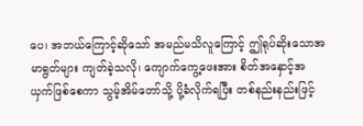ပေ၊ အဘယ်ကြောင့်ဆိုသော် အမည်မသိလူကြောင့် ဤရုပ်ဆိုးသောအမာရွတ်များ ကျတ်ခဲ့သလို၊ ကျောက်ကွေ့ဖေးအား စိတ်အနှောင့်အယှက်ဖြစ်စေကာ သွမ့်အိမ်တော်သို့ ပို့ခံလိုက်ရပြီး တစ်နည်းနည်းဖြင့်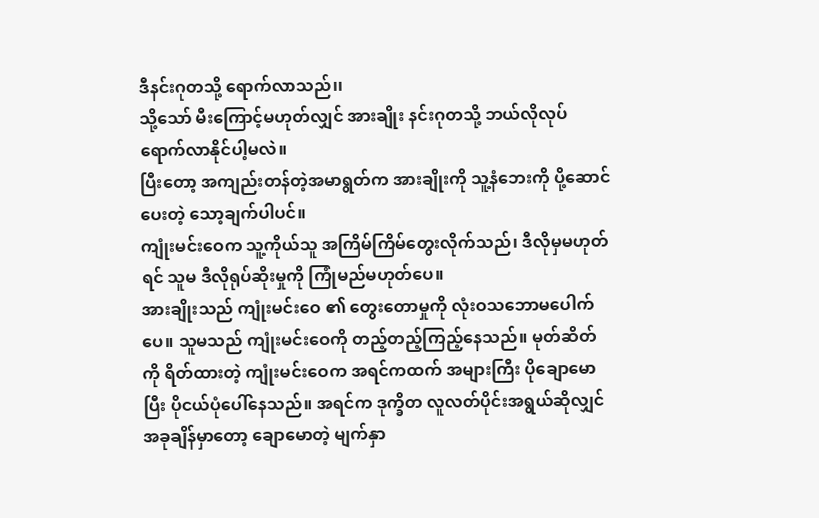ဒီနင်းဂုတသို့ ရောက်လာသည်၊၊
သို့သော် မီးကြောင့်မဟုတ်လျှင် အားချိုး နင်းဂုတသို့ ဘယ်လိုလုပ်ရောက်လာနိုင်ပါ့မလဲ။
ပြီးတော့ အကျည်းတန်တဲ့အမာရွတ်က အားချိုးကို သူ့နံဘေးကို ပို့ဆောင်ပေးတဲ့ သော့ချက်ပါပင်။
ကျုံးမင်းဝေက သူ့ကိုယ်သူ အကြိမ်ကြိမ်တွေးလိုက်သည်၊ ဒီလိုမှမဟုတ်ရင် သူမ ဒီလိုရုပ်ဆိုးမှုကို ကြုံမည်မဟုတ်ပေ။
အားချိုးသည် ကျုံးမင်းဝေ ၏ တွေးတောမှုကို လုံးဝသဘောမပေါက်ပေ။ သူမသည် ကျုံးမင်းဝေကို တည့်တည့်ကြည့်နေသည်။ မုတ်ဆိတ်ကို ရိတ်ထားတဲ့ ကျုံးမင်းဝေက အရင်ကထက် အများကြီး ပိုချောမောပြီး ပိုငယ်ပုံပေါ်နေသည်။ အရင်က ဒုက္ခိတ လူလတ်ပိုင်းအရွယ်ဆိုလျှင် အခုချိန်မှာတော့ ချောမောတဲ့ မျက်နှာ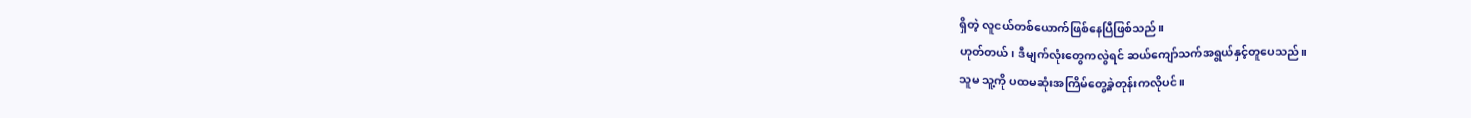ရှိတဲ့ လူငယ်တစ်ယောက်ဖြစ်နေပြီဖြစ်သည်။
ဟုတ်တယ်၊ ဒီမျက်လုံးတွေကလွဲရင် ဆယ်ကျော်သက်အရွယ်နှင့်တူပေသည်။
သူမ သူ့ကို ပထမဆုံးအကြိမ်တွေ့ခဲ့တုန်းကလိုပင်။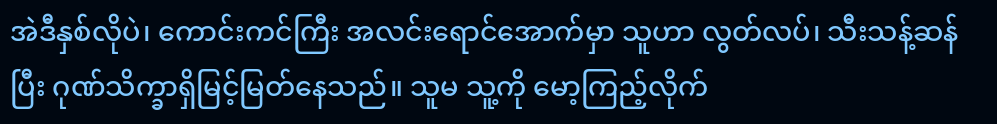အဲဒီနှစ်လိုပဲ၊ ကောင်းကင်ကြီး အလင်းရောင်အောက်မှာ သူဟာ လွတ်လပ်၊ သီးသန့်ဆန်ပြီး ဂုဏ်သိက္ခာရှိမြင့်မြတ်နေသည်။ သူမ သူ့ကို မော့ကြည့်လိုက်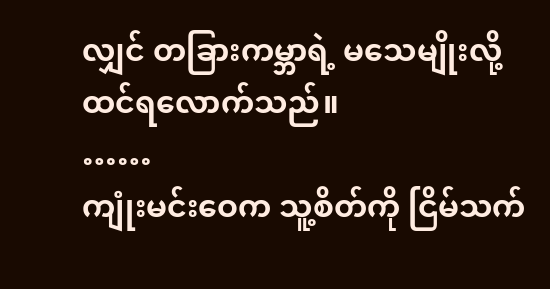လျှင် တခြားကမ္ဘာရဲ့ မသေမျိုးလို့ ထင်ရလောက်သည်။
……
ကျုံးမင်းဝေက သူ့စိတ်ကို ငြိမ်သက်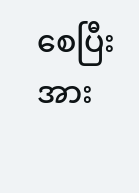စေပြီး အား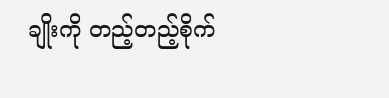ချိုးကို တည့်တည့်စိုက်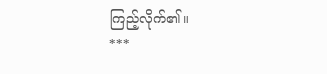ကြည့်လိုက်၏။
***